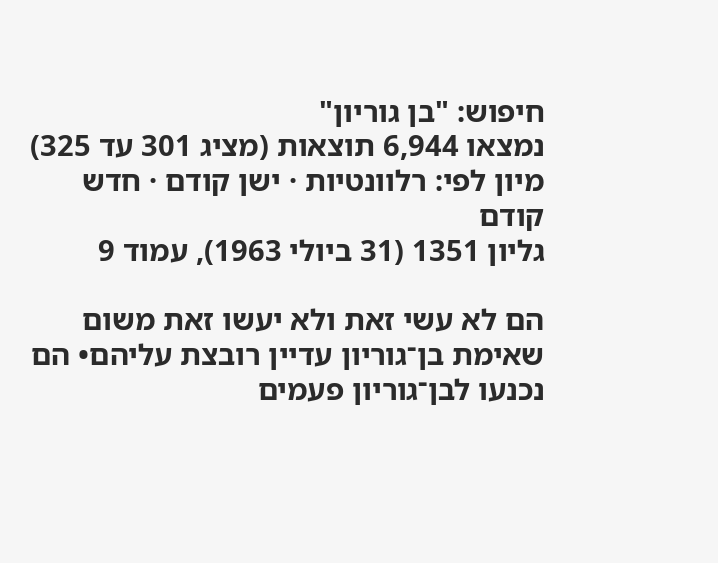חיפוש: "בן גוריון"
נמצאו 6,944 תוצאות (מציג 301 עד 325)
מיון לפי: רלוונטיות · ישן קודם · חדש קודם
גליון 1351 (31 ביולי 1963), עמוד 9

הם לא עשי זאת ולא יעשו זאת משום שאימת בן־גוריון עדיין רובצת עליהם• הם נכנעו לבן־גוריון פעמים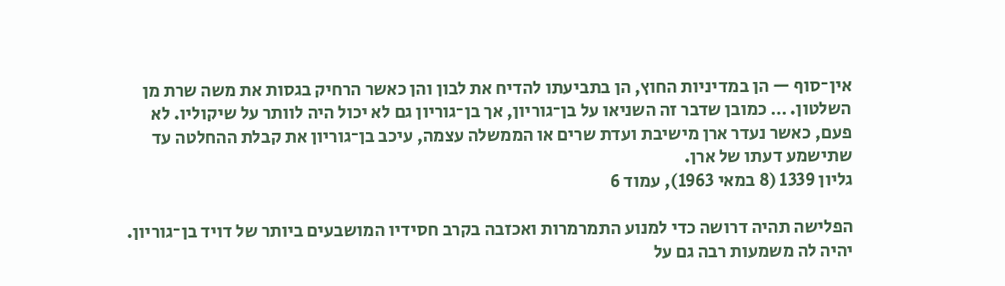אין־סוף — הן במדיניות החוץ, הן בתביעתו להדיח את לבון והן כאשר הרחיק בגסות את משה שרת מן השלטון. … כמובן שדבר זה השניאו על בן־גוריון, אך בן־גוריון גם לא יכול היה לוותר על שיקוליו. לא פעם, כאשר נעדר ארן מישיבת ועדת שרים או הממשלה עצמה, עיכב בן־גוריון את קבלת ההחלטה עד שתישמע דעתו של ארן.
גליון 1339 (8 במאי 1963), עמוד 6

הפלישה תהיה דרושה כדי למנוע התמרמרות ואכזבה בקרב חסידיו המושבעים ביותר של דויד בן־גוריון. יהיה לה משמעות רבה גם על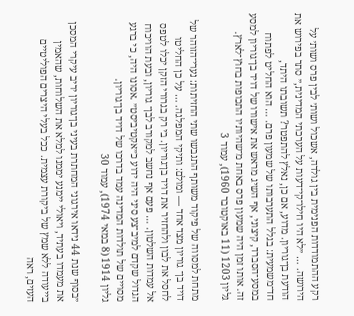רקע ההתמודדות הפנימית בין גולדה, אשכול ושות׳ לבין פרס ושות׳ על הירושה. … ״לא היו חילו־קי־דעות על הערכתי המדינית,״ סתר בפירוש את הודעת בן־גוריון. מדוע, אם כן, נאלץ להתפטר? תשובתו היתד, חד־משמעית: בגלל התערבותו של שמעון פרם. … הוא החליט לפתוח במסע־הסברד, קיצוני, אף השיג מראש את אישורו של דויד בן־גוריון למסע זה. אותו זמן היה שמעון פרס באחת מ־שהיותיו התכופות בחוץ־לארץ.
גליון 1203 (11 באוקטובר 1960), עמוד 3

מתחת למסווה של פיקוד משותף התגבשו שתי החזיתות: נערי־הזוהר של דויד בן־ גוריון מצד אחד — ומולם: ותיקי המפלגה. … על כן החליטו לחסל את לבון ולהחזיר את דויד בן־גוריון. בי רק בגרורי הזקן יכלו לטפס אל עמדות השלטון. … פעם אף נחשב למקורב לבן־ גוריון, ובעת הוויכוח הגדול שקדם למיב־צע סיני היה ידוע כ״אקטיביסט״ .אסונו היה, כי ברגע מסויים של תולדות המדינה עמד בדרכו של דויד בן־גוריון.
גליון 1914 (8 במאי 1974), עמוד 30

״בסוף שנת 44 נידאו אירגוני המחתרת בעיני בן־גוריון יריב עיקרי המסכן את מעמדו בעתיד, ויאולי יימנע יממנו למלא את השלוחות, שהאמין בייעודה ללא שמץ של ביקורת עצמית. ככל בעלי היצרים הפוליטיים העזים, ראה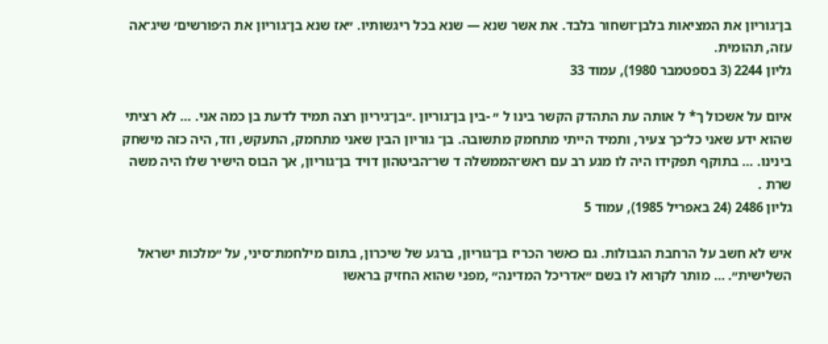בן־גוריון את המציאות בלבן־ושחור בלבד. את אשר שנא — שנא בכל ריגשותיו. ״אז שנא בן־גוריון את ה׳פורשים׳ שיג־אה עזה, תהומית.
גליון 2244 (3 בספטמבר 1980), עמוד 33

איום על אשכול ך* ל אותה עת התהדק הקשר בינו ל ״ -בין בן־גוריון .״בן־גיריון רצה תמיד לדעת בן כמה אני. … לא רציתי שהוא ידע שאני כל־כך צעיר, ותמיד הייתי מתחמק מתשובה. בן־ גוריון הבין שאני מתחמק, התעקש, וזד, היה כזה מישחק בינינו. … בתוקף תפקידו היה לו מגע רב עם ראש־הממשלה ד שר־הביטהון דויד בן־גוריון, אך הבוס הישיר שלו היה משה שרת .
גליון 2486 (24 באפריל 1985), עמוד 5

איש לא חשב על הרחבת הגבולות. גם כאשר הכריז בן־גוריון, ברגע של שיכרון, בתום מילחמת־סיני, על ״מלכות ישראל השלישית״. … מותר לקרוא לו בשם ״אדריכל המדינה״ ,מפני שהוא החזיק בראשו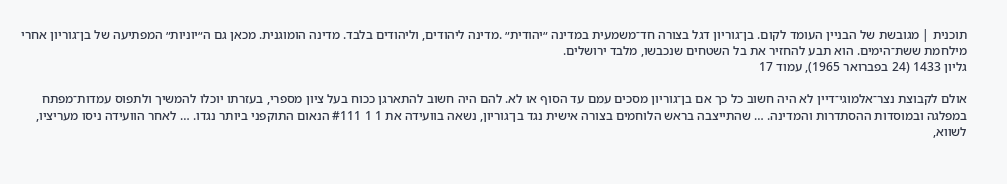תוכנית | מגובשת של הבניין העומד לקום. בן־גוריון דגל בצורה חד־משמעית במדינה ״יהודית״ .מדינה ליהודים, וליהודים בלבד. מדינה הומוגנית. מכאן גם ה״יוניות״ המפתיעה של בן־גוריון אחרי מילחמת ששת־הימים. הוא תבע להחזיר את בל השטחים שנכבשו, מלבד ירושלים.
גליון 1433 (24 בפברואר 1965), עמוד 17

אולם לקבוצת נצר־אלמוגי־דיין לא היה חשוב כל כך אם בן־גוריון מסכים עמם עד הסוף או לא. להם היה חשוב להתארגן ככוח בעל ציון מספרי, בעזרתו יוכלו להמשיך ולתפוס עמדות־מפתח במפלגה ובמוסדות ההסתדרות והמדינה. … שהתייצבה בראש הלוחמים בצורה אישית נגד בן־גוריון, נשאה בוועידה את 1 1 #111 הנאום התוקפני ביותר נגדו. … לאחר הוועידה ניסו מעריציו, לשווא,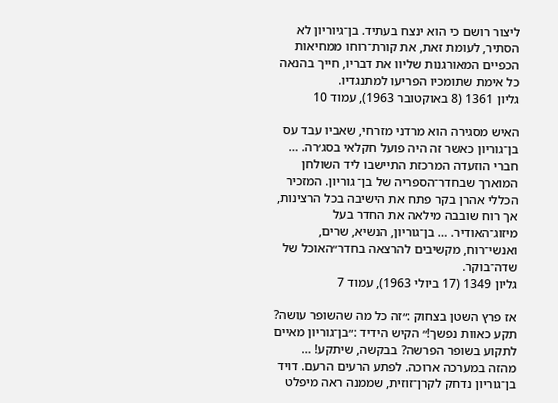ליצור רושם כי הוא ינצח בעתיד. בן־גיוריון לא הסתיר, לעומת זאת, את קורת־רוחו ממחיאות הכפיים המאורגנות שליוו את דבריו, חייך בהנאה כל אימת שתומכיו הפריעו למתנגדיו.
גליון 1361 (8 באוקטובר 1963), עמוד 10

האיש מסגירה הוא מרדני מזרחי, שאביו עבד עס בן־גוריון כאשר זה היה פועל חקלאי בסג׳רה. … חברי הוזעדה המרכזת התיישבו ליד השולחן המוארך שבחדר־הספריה של בן־ גוריון. המזכיר הכללי אהרן בקר פתח את הישיבה בכל הרצינות, אך רוח שובבה מילאה את החדר בעל מיזוג־האודיר. … בן־גוריון, הנשיא, שרים, ואנשי־רוח, מקשיבים להרצאה בחדר״האוכל של שדה־בוקר.
גליון 1349 (17 ביולי 1963), עמוד 7

אז פרץ השטן בצחוק :״זה כל מה שהשופר עושה? תקע כאוות נפשך!״ הקיש הידיד :״בן־גוריון מאיים לתקוע בשופר הפרשה? בבקשה, שיתקע! … מהזה במערכה ארוכה. לפתע הרעים הרעם. דויד בן־גוריון נדחק לקרן־זוזית, שממנה ראה מיפלט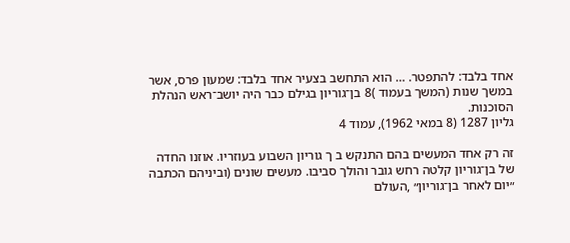אחד בלבד: להתפטר. … הוא התחשב בצעיר אחד בלבד: שמעון פרס, אשר במשך שנות (המשך בעמוד )8 בן־גוריון בגילם כבר היה יושב־ראש הנהלת הסוכנות.
גליון 1287 (8 במאי 1962), עמוד 4

זה רק אחד המעשים בהם התנקש ב ך גוריון השבוע בעוזריו. אוזנו החדה של בן־גוריון קלטה רחש גובר והולך סביבו. מעשים שונים (וביניהם הכתבה ״יום לאחר בן־גוריון״ ,העולם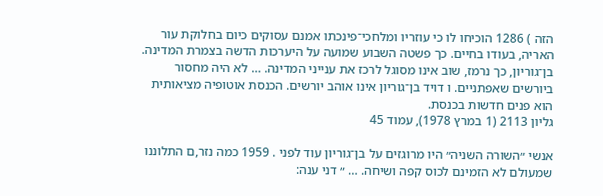הזה ) 1286 הוכיחו לו כי עוזריו ומלחכי־פינכתו אמנם עסוקים כיום בחלוקת עור האריה, בעודו בחיים. כך פשטה השבוע שמועה על היערכות הדשה בצמרת המדינה. בן־גוריון, כך נרמז, שוב אינו מסוגל לרכז את ענייני המדינה. … לא היה מחסור ביורשים שאפתניים. ו דויד בן־גוריון אינו אוהב יורשים. הכנסת אוטופיה מציאותית הוא פנים חדשות בכנסת.
גליון 2113 (1 במרץ 1978), עמוד 45

אנשי ״השורה השניה״ היו מרוגזים על בן־גוריון עוד לפני . 1959 כמה נזר,ם התלוננו שמעולם לא הזמינם לכוס קפה ושיחה. … ״ דני ענה: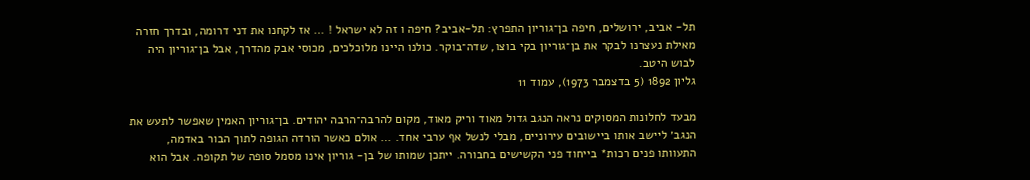תל- אביב, ירושלים, חיפה בן־גוריון התפרץ: תל-אביב? חיפה ו זה לא ישראל ! … אז לקחנו את דני דרומה, ובדרך חזרה מאילת נעצרנו לבקר את בן־גוריון בקי בוצו, שדה־בוקר. כולנו היינו מלוכלכים, מכוסי אבק מהדרך, אבל בן־גוריון היה לבוש היטב.
גליון 1892 (5 בדצמבר 1973), עמוד 11

מבעד לחלונות המסוקים נראה הנגב גדול מאוד וריק מאוד, מקום להרבה־הרבה יהודים. בן־גוריון האמין שאפשר לתעש את הנגב׳ ליישב אותו ביישובים עירוניים, מבלי לנשל אף ערבי אחד. … אולם כאשר הורדה הגופה לתוך הבור באדמה, התעוותו פנים רכות* בייחוד פני הקשישים בחבורה. ייתכן שמותו של בן- גוריון אינו מסמל סופה של תקופה. אבל הוא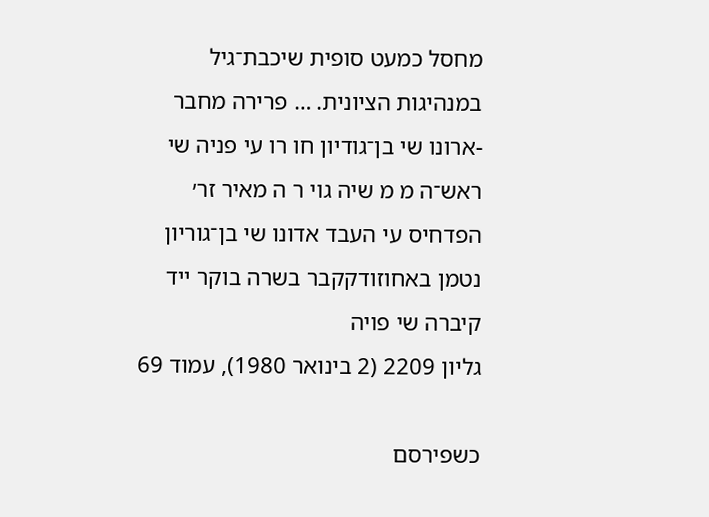מחסל כמעט סופית שיכבת־גיל במנהיגות הציונית. … פרירה מחבר -ארונו שי בן־גודיון חו רו עי פניה שי ראש־ה מ מ שיה גוי ר ה מאיר זר׳ הפדחיס עי העבד אדונו שי בן־גוריון נטמן באחוזודקקבר בשרה בוקר ייד קיברה שי פויה
גליון 2209 (2 בינואר 1980), עמוד 69

כשפירסם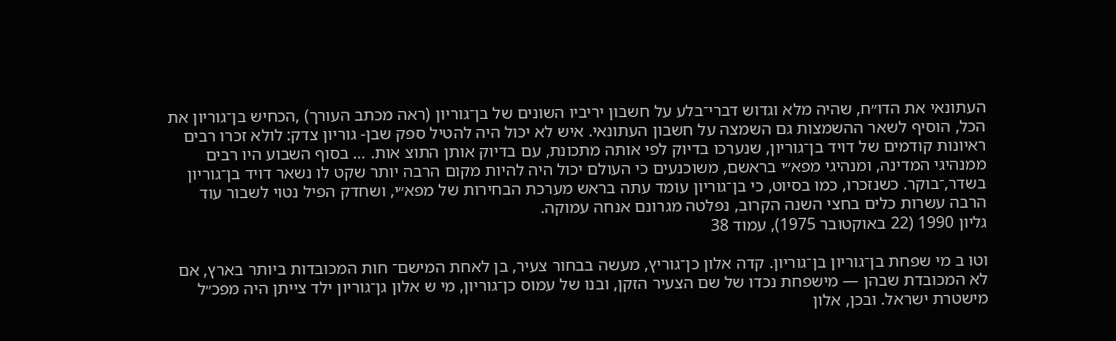העתונאי את הדו״ח, שהיה מלא וגדוש דברי־בלע על חשבון יריביו השונים של בן־גוריון (ראה מכתב העורך) ,הכחיש בן־גוריון את הכל, הוסיף לשאר ההשמצות גם השמצה על חשבון העתונאי. איש לא יכול היה להטיל ספק שבן- גוריון צדק: לולא זכרו רבים ראיונות קודמים של דויד בן־גוריון, שנערכו בדיוק לפי אותה מתכונת, עם בדיוק אותן התוצ אות. … בסוף השבוע היו רבים ממנהיגי המדינה, ומנהיגי מפא״י בראשם, משוכנעים כי העולם יכול היה להיות מקום הרבה יותר שקט לו נשאר דויד בן־גוריון בשדר,־בוקר. כשנזכרו, כמו בסיוט, כי בן־גוריון עומד עתה בראש מערכת הבחירות של מפא״י, ושחדק הפיל נטוי לשבור עוד הרבה עשרות כלים בחצי השנה הקרוב, נפלטה מגרונם אנחה עמוקה.
גליון 1990 (22 באוקטובר 1975), עמוד 38

וטו ב מי שפחת בן־גוריון בן־גוריון. קדה אלון כן־גוריץ, מעשה בבחור צעיר, בן לאחת המישם־ חות המכובדות ביותר בארץ, אם לא המכובדת שבהן — מישפחת נכדו של שם הצעיר הזקן, ובנו של עמוס כן־גוריון, מי ש אלון גן־גוריון ילד צייתן היה מפכ״ל מישטרת ישראל. ובכן, אלון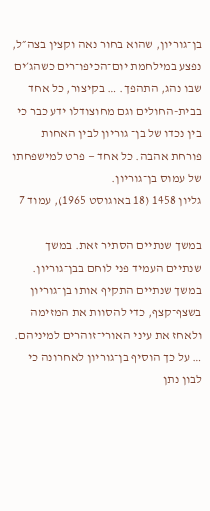בן־גוריון, שהוא בחור נאה וקצין בצה״ל, נפצע במילחמת יום־הכיפו־רים כשהג׳ים שבו נהג, התהפך. … בקיצור, כל אחד בבית-החולים וגם מחוצודלו ידע כבר כי בין נכדו של בן־ גוריון לבין האחות פורחת אהבה. כל אחד — פרט למישפחתו של עמוס בן־גוריון.
גליון 1458 (18 באוגוסט 1965), עמוד 7

במשך שנתיים הסתיר זאת. במשך שנתיים העמיד פני לוחם בבן־גוריון. במשך שנתיים התקיף אותו בן־גוריון בשצף־קצף, כדי להסוות את המזימה ולאחז את עיני האורי־זוהרים למיניהם. … על כך הוסיף בן־גוריון לאחרונה כי לבון נתן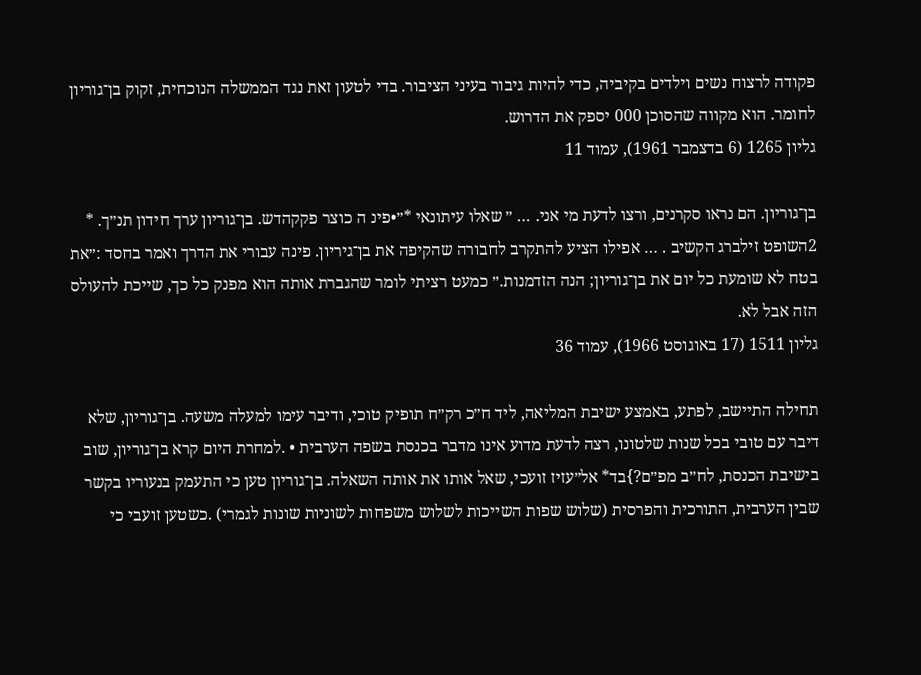פקודה לרצוח נשים וילדים בקיביה, כדי להיות גיבור בעיני הציבור. בדי לטעון זאת נגד הממשלה הנוכחית, זקוק בן־גוריון לחומר. הוא מקווה שהסוכן 000 יספק את הדרוש.
גליון 1265 (6 בדצמבר 1961), עמוד 11

בן־גוריון. הם נראו סקרנים, ורצו לדעת מי אני. … ״ שאלו עיתונאי *״•פינ ה כוצר פקקהדש. בן־גוריון ערך חידון תנ״ך. * 2השופט זילברג הקשיב . … אפילו הציע להתקרב לחבורה שהקיפה את בן־גיריון. פינה עבורי את הדרך ואמר בחסד :״את בטח לא שומעת כל יום את בן־גוריון; הנה הזדמנות.״ כמעט רציתי לומר שהגברת אותה הוא מפנק כל כך, שייכת להעולס הזה אבל לא.
גליון 1511 (17 באוגוסט 1966), עמוד 36

תחילה התיישב, לפתע, באמצע ישיבת המליאה, ליד ח״כ רק״ח תופיק טוכי, ודיבר עימו למעלה משעה. בן־גוריון, שלא דיבר עם טובי בכל שנות שלטונו, רצה לדעת מדוע אינו מדבר בכנסת בשפה הערבית • .למחרת היום קרא בן־גוריון, שוב בישיבת הכנסת, לח״ב מפ״ם?}בד* אל״עזיז זועכי, שאל אותו את אותה השאלה. בן־גוריון טען כי התעמק בנעוריו בקשר שבין הערבית, התורכית והפרסית (שלוש שפות השייכות לשלוש משפחות לשוניות שונות לגמרי) .כשטען זועבי כי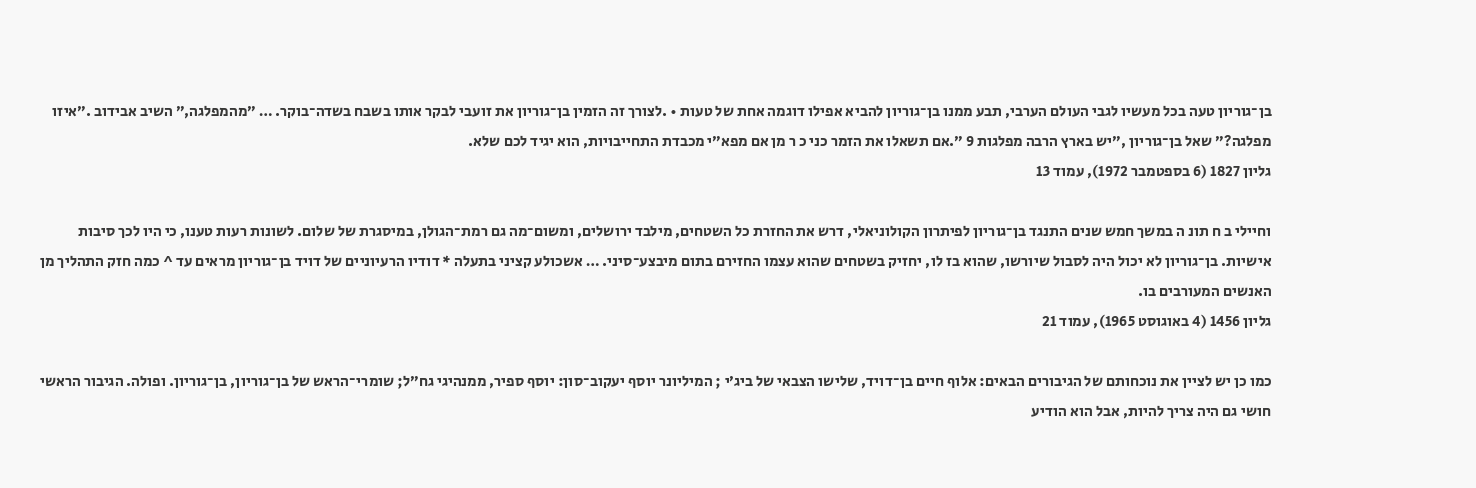בן־גוריון טעה בכל מעשיו לגבי העולם הערבי, תבע ממנו בן־גוריון להביא אפילו דוגמה אחת של טעות • .לצורך זה הזמין בן־גוריון את זועבי לבקר אותו בשבח בשדה־בוקר. … ״מהמפלגה,״ השיב אבידוב .״איזו מפלגה?״ שאל בן־גוריון ,״יש בארץ הרבה מפלגות 9 ״.אם תשאלו את הזמר כני כ ר מן אם מפא״י מכבדת התחייבויות, הוא יגיד לכם שלא.
גליון 1827 (6 בספטמבר 1972), עמוד 13

וחיילי ב ח תונ ה במשך חמש שנים התנגד בן־גוריון לפיתרון הקולוניאלי, דרש את החזרת כל השטחים, מילבד ירושלים, ומשום־מה גם רמת־הגולן, במיסגרת של שלום. לשונות רעות טענו, כי היו לכך סיבות אישיות. בן־גוריון לא יכול היה לסבול שיורשו, שהוא בז לו, יחזיק בשטחים שהוא עצמו החזירם בתום מיבצע־סיני. … אשכולע קציני בתעלה * דודיו הרעיוניים של דויד בן־גוריון מראים עד ^ כמה חזק התהליך מן האנשים המעורבים בו.
גליון 1456 (4 באוגוסט 1965), עמוד 21

כמו כן יש לציין את נוכחותם של הגיבורים הבאים: אלוף חיים בן־דויד, שלישו הצבאי של ביג׳י ; המיליונר יוסף יעקוב־סון: יוסף ספיר, ממנהיגי גח״ל; שומרי־הראש של בן־גוריון, בן־גוריון. ופולה. הגיבור הראשי חושי גם היה צריך להיות, אבל הוא הודיע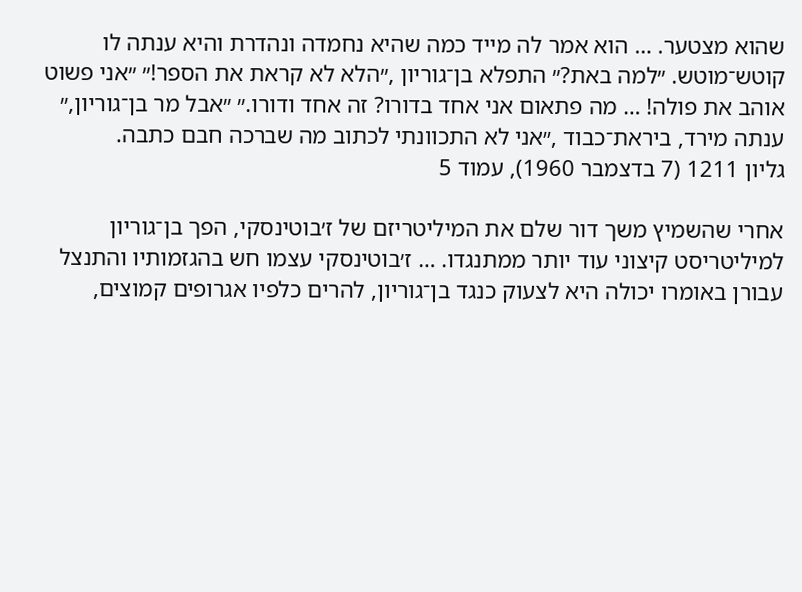שהוא מצטער. … הוא אמר לה מייד כמה שהיא נחמדה ונהדרת והיא ענתה לו קוטש־מוטש. ״למה באת?״ התפלא בן־גוריון ,״הלא לא קראת את הספר!״ ״אני פשוט אוהב את פולה! … מה פתאום אני אחד בדורו? זה אחד ודורו.״ ״אבל מר בן־גוריון,״ ענתה מירד, ביראת־כבוד ,״אני לא התכוונתי לכתוב מה שברכה חבם כתבה.
גליון 1211 (7 בדצמבר 1960), עמוד 5

אחרי שהשמיץ משך דור שלם את המיליטריזם של ז׳בוטינסקי, הפך בן־גוריון למיליטריסט קיצוני עוד יותר ממתנגדו. … ז׳בוטינסקי עצמו חש בהגזמותיו והתנצל עבורן באומרו יכולה היא לצעוק כנגד בן־גוריון, להרים כלפיו אגרופים קמוצים,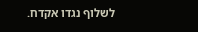לשלוף נגדו אקדח.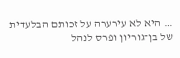… היא לא עירערה על זכותם הבלעדית של בן־גוריון ופרס לנהל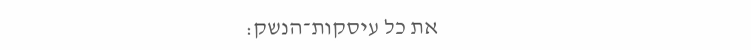את כל עיסקות־הנשק: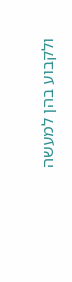ולקבוע בהן למעשה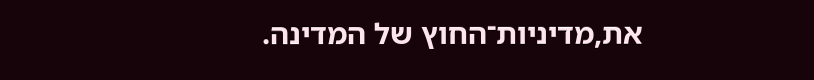את,מדיניות־החוץ של המדינה.